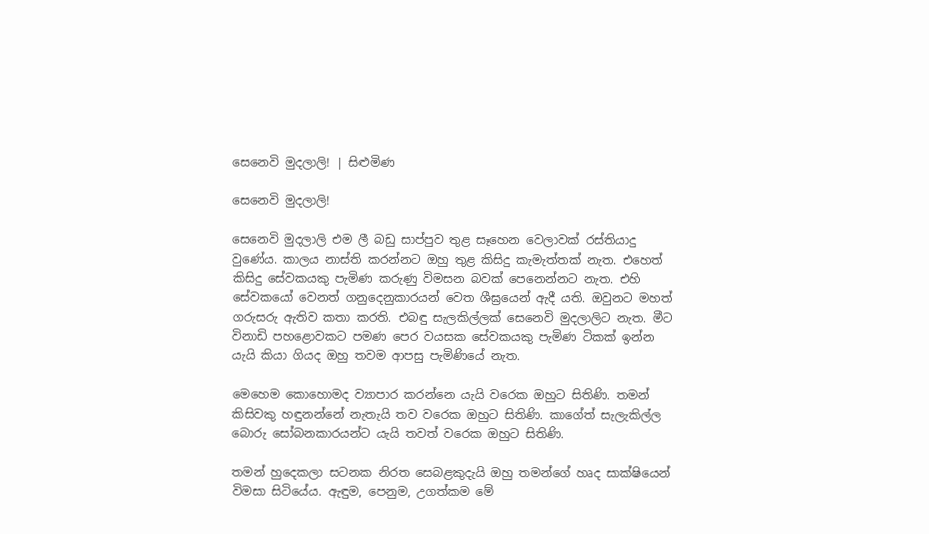සෙනෙවි මුදලාලි! | සිළුමිණ

සෙනෙවි මුදලාලි!

සෙනෙවි මුදලාලි එම ලී බඩු සාප්පුව තුළ සෑහෙන වෙලාවක් රස්තියාදු වුණේය. කාලය නාස්ති කරන්නට ඔහු තුළ කිසිදු කැමැත්තක් නැත. එහෙත් කිසිදු සේවකයකු පැමිණ කරුණු විමසන බවක් පෙනෙන්නට නැත. එහි සේවකයෝ වෙනත් ගනුදෙනුකාරයන් වෙත ශීඝ්‍රයෙන් ඇදී යති. ඔවුනට මහත් ගරුසරු ඇතිව කතා කරති. එබඳු සැලකිල්ලක් සෙනෙවි මුදලාලිට නැත. මීට විනාඩි පහළොවකට පමණ පෙර වයසක සේවකයකු පැමිණ ටිකක් ඉන්න යැයි කියා ගියද ඔහු තවම ආපසු පැමිණියේ නැත.

මෙහෙම කොහොමද ව්‍යාපාර කරන්නෙ යැයි වරෙක ඔහුට සිතිණි. තමන් කිසිවකු හඳුනන්නේ නැතැයි තව වරෙක ඔහුට සිතිණි. කාගේත් සැලැකිල්ල බොරු සෝබනකාරයන්ට යැයි තවත් වරෙක ඔහුට සිතිණි.

තමන් හුදෙකලා සටනක නිරත සෙබළකුදැයි ඔහු තමන්ගේ හෘද සාක්ෂියෙන් විමසා සිටියේය. ඇඳුම, පෙනුම, උගත්කම මේ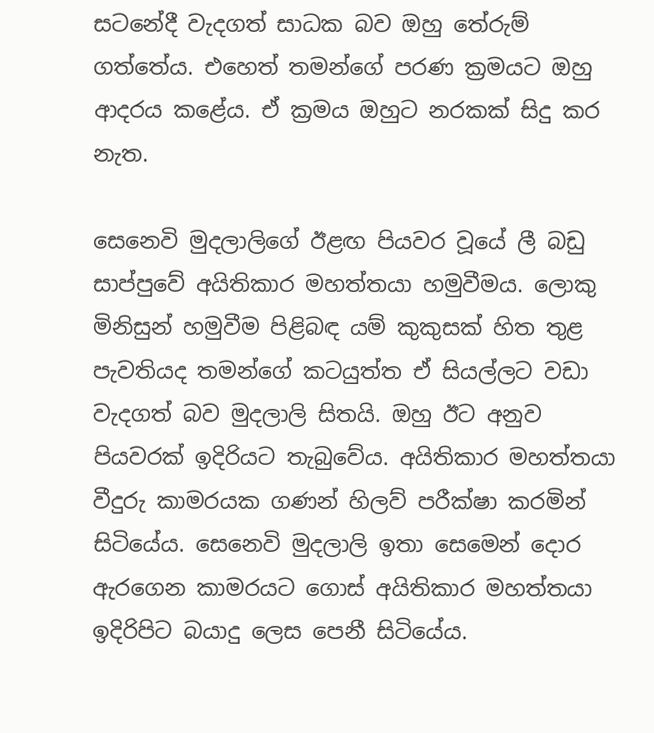සටනේදී වැදගත් සාධක බව ඔහු තේරුම් ගත්තේය. එහෙත් තමන්ගේ පරණ ක්‍රමයට ඔහු ආදරය කළේය. ඒ ක්‍රමය ඔහුට නරකක් සිදු කර නැත.

සෙනෙවි මුදලාලිගේ ඊළඟ පියවර වූයේ ලී බඩු සාප්පුවේ අයිතිකාර මහත්තයා හමුවීමය. ලොකු මිනිසුන් හමුවීම පිළිබඳ යම් කුකුසක් හිත තුළ පැවතියද තමන්ගේ කටයුත්ත ඒ සියල්ලට වඩා වැදගත් බව මුදලාලි සිතයි. ඔහු ඊට අනුව පියවරක් ඉදිරියට තැබුවේය. අයිතිකාර මහත්තයා වීදුරු කාමරයක ගණන් හිලව් පරීක්ෂා කරමින් සිටියේය. සෙනෙවි මුදලාලි ඉතා සෙමෙන් දොර ඇරගෙන කාමරයට ගොස් අයිතිකාර මහත්තයා ඉදිරිපිට බයාදු ලෙස පෙනී සිටියේය.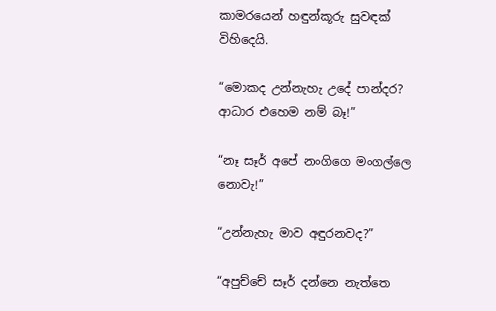කාමරයෙන් හඳුන්කූරු සුවඳක් විහිදෙයි.

“මොකද උන්නැහැ උදේ පාන්දර? ආධාර එහෙම නම් බෑ!”

“නෑ සෑර් අපේ නංගිගෙ මංගල්ලෙ නොවැ!”

“උන්නැහැ මාව අඳුරනවද?”

“අපුච්චේ සෑර් දන්නෙ නැත්තෙ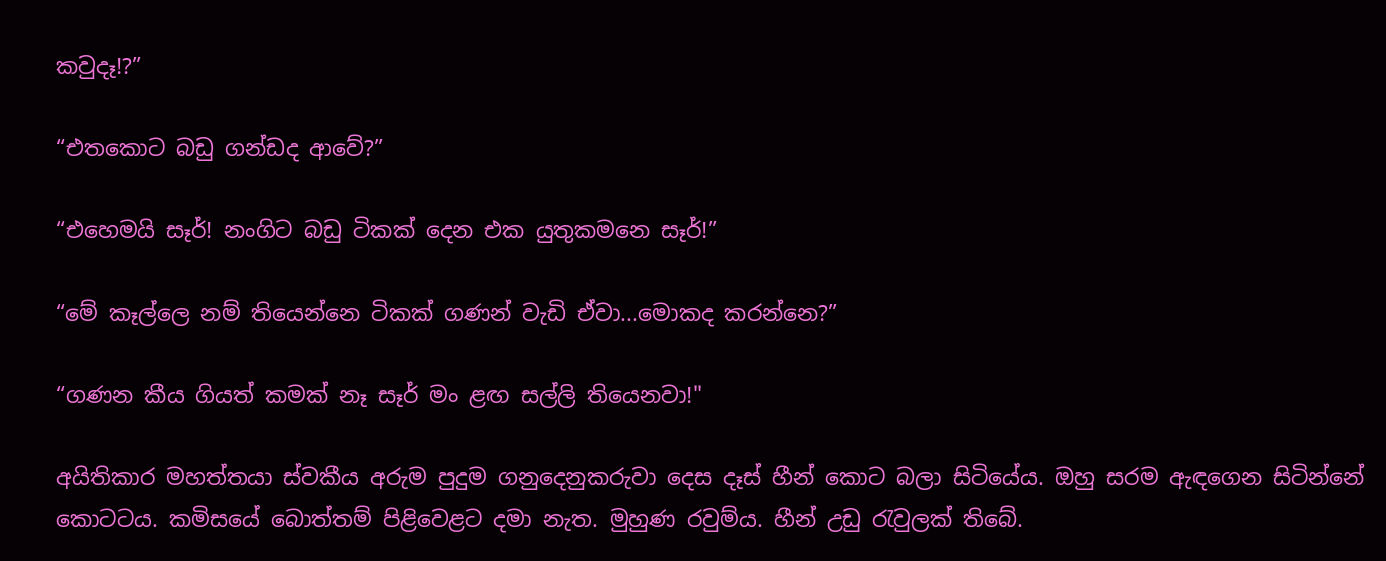කවුදෑ!?”

“එතකොට බඩු ගන්ඩද ආවේ?”

“එහෙමයි සෑර්! නංගිට බඩු ටිකක් දෙන එක යුතුකමනෙ සෑර්!”

“මේ කෑල්ලෙ නම් තියෙන්නෙ ටිකක් ගණන් වැඩි ඒවා...මොකද කරන්නෙ?”

“ගණන කීය ගියත් කමක් නෑ සෑර් මං ළඟ සල්ලි තියෙනවා!"

අයිතිකාර මහත්තයා ස්වකීය අරුම පුදුම ගනුදෙනුකරුවා දෙස දෑස් හීන් කොට බලා සිටියේය. ඔහු සරම ඇඳගෙන සිටින්නේ කොටටය. කමිසයේ බොත්තම් පිළිවෙළට දමා නැත. මුහුණ රවුම්ය. හීන් උඩු රැවුලක් තිබේ.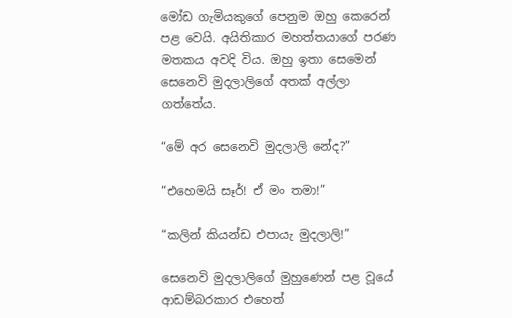මෝඩ ගැමියකුගේ පෙනුම ඔහු කෙරෙන් පළ වෙයි. අයිතිකාර මහත්තයාගේ පරණ මතකය අවදි විය. ඔහු ඉතා සෙමෙන් සෙනෙවි මුදලාලිගේ අතක් අල්ලා ගත්තේය.

“මේ අර සෙනෙවි මුදලාලි නේද?”

“එහෙමයි සෑර්! ඒ මං තමා!”

“කලින් කියන්ඩ එපායැ මුදලාලි!”

සෙනෙවි මුදලාලිගේ මුහුණෙන් පළ වූයේ ආඩම්බරකාර එහෙත්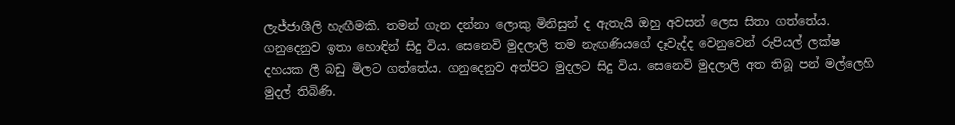ලැජ්ජාශීලි හැඟීමකි. තමන් ගැන දන්නා ලොකු මිනිසුන් ද ඇතැයි ඔහු අවසන් ලෙස සිතා ගත්තේය. ගනුදෙනුව ඉතා හොඳින් සිදු විය. සෙනෙවි මුදලාලි තම නැඟණියගේ දෑවැද්ද වෙනුවෙන් රුපියල් ලක්ෂ දහයක ලී බඩු මිලට ගත්තේය. ගනුදෙනුව අත්පිට මුදලට සිදු විය. සෙනෙවි මුදලාලි අත තිබූ පන් මල්ලෙහි මුදල් තිබිණි.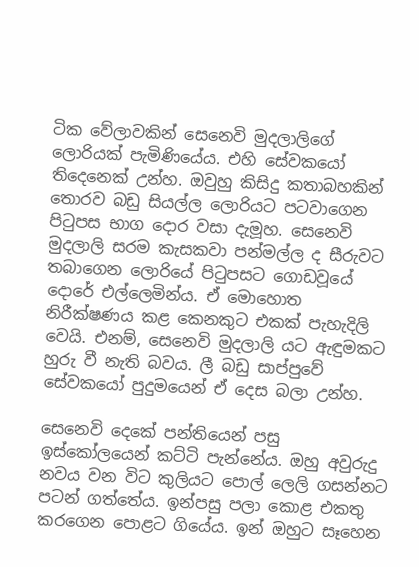ටික වේලාවකින් සෙනෙවි මුදලාලිගේ ලොරියක් පැමිණියේය. එහි සේවකයෝ තිදෙනෙක් උන්හ. ඔවුහු කිසිදු කතාබහකින් තොරව බඩු සියල්ල ලොරියට පටවාගෙන පිටුපස භාග දොර වසා දැමූහ. සෙනෙවි මුදලාලි සරම කැසකවා පන්මල්ල ද සීරුවට තබාගෙන ලොරියේ පිටුපසට ගොඩවූයේ දොරේ එල්ලෙමින්ය. ඒ මොහොත නිරීක්ෂණය කළ කෙනකුට එකක් පැහැදිලි වෙයි. එනම්, සෙනෙවි මුදලාලි යට ඇඳුමකට හුරු වී නැති බවය. ලී බඩු සාප්පුවේ සේවකයෝ පුදුමයෙන් ඒ දෙස බලා උන්හ.

සෙනෙවි දෙකේ පන්තියෙන් පසු ඉස්කෝලයෙන් කට්ටි පැන්නේය. ඔහු අවුරුදු නවය වන විට කුලියට පොල් ලෙලි ගසන්නට පටන් ගත්තේය. ඉන්පසු පලා කොළ එකතු කරගෙන පොළට ගියේය. ඉන් ඔහුට සෑහෙන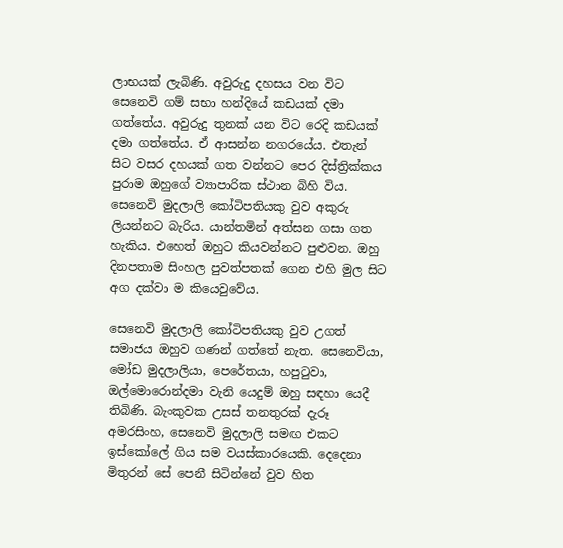ලාභයක් ලැබිණි. අවුරුදු දහසය වන විට සෙනෙවි ගම් සභා හන්දියේ කඩයක් දමා ගත්තේය. අවුරුදු තුනක් යන විට රෙදි කඩයක් දමා ගත්තේය. ඒ ආසන්න නගරයේය. එතැන් සිට වසර දහයක් ගත වන්නට පෙර දිස්ත්‍රික්කය පුරාම ඔහුගේ ව්‍යාපාරික ස්ථාන බිහි විය. සෙනෙවි මුදලාලි කෝටිපතියකු වුව අකුරු ලියන්නට බැරිය. යාන්තමින් අත්සන ගසා ගත හැකිය. එහෙත් ඔහුට කියවන්නට පුළුවන. ඔහු දිනපතාම සිංහල පුවත්පතක් ගෙන එහි මුල සිට අග දක්වා ම කියෙවුවේය.

සෙනෙවි මුදලාලි කෝටිපතියකු වුව උගත් සමාජය ඔහුව ගණන් ගත්තේ නැත. සෙනෙවියා, මෝඩ මුදලාලියා, පෙරේතයා, හපුටුවා, ඔල්මොරොන්දමා වැනි යෙදුම් ඔහු සඳහා යෙදී තිබිණි. බැංකුවක උසස් තනතුරක් දැරූ අමරසිංහ, සෙනෙවි මුදලාලි සමඟ එකට ඉස්කෝලේ ගිය සම වයස්කාරයෙකි. දෙදෙනා මිතුරන් සේ පෙනී සිටින්නේ වුව හිත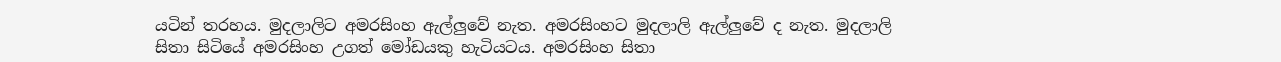යටින් තරහය. මුදලාලිට අමරසිංහ ඇල්ලුවේ නැත. අමරසිංහට මුදලාලි ඇල්ලුවේ ද නැත. මුදලාලි සිතා සිටියේ අමරසිංහ උගත් මෝඩයකු හැටියටය. අමරසිංහ සිතා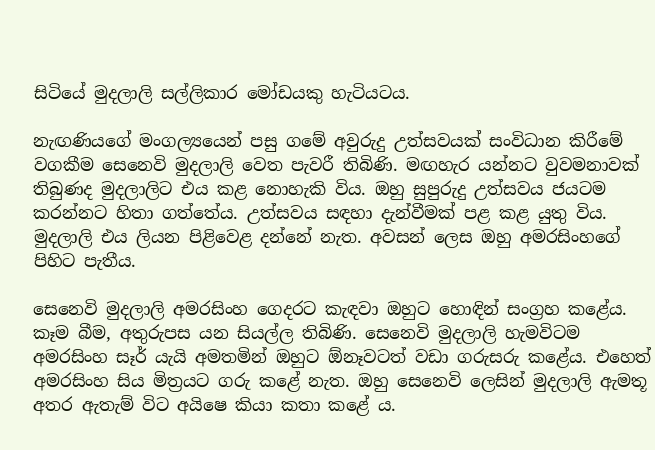සිටියේ මුදලාලි සල්ලිකාර මෝඩයකු හැටියටය.

නැඟණියගේ මංගල්‍යයෙන් පසු ගමේ අවුරුදු උත්සවයක් සංවිධාන කිරීමේ වගකීම සෙනෙවි මුදලාලි වෙත පැවරී තිබිණි. මඟහැර යන්නට වුවමනාවක් තිබුණද මුදලාලිට එය කළ නොහැකි විය. ඔහු සුපුරුදු උත්සවය ජයටම කරන්නට හිතා ගත්තේය. උත්සවය සඳහා දැන්වීමක් පළ කළ යුතු විය. මුදලාලි එය ලියන පිළිවෙළ දන්නේ නැත. අවසන් ලෙස ඔහු අමරසිංහගේ පිහිට පැතීය.

සෙනෙවි මුදලාලි අමරසිංහ ගෙදරට කැඳවා ඔහුට හොඳින් සංග්‍රහ කළේය. කෑම බීම, අතුරුපස යන සියල්ල තිබිණි. සෙනෙවි මුදලාලි හැමවිටම අමරසිංහ සෑර් යැයි අමතමින් ඔහුට ඕනෑවටත් වඩා ගරුසරු කළේය. එහෙත් අමරසිංහ සිය මිත්‍රයට ගරු කළේ නැත. ඔහු සෙනෙවි ලෙසින් මුදලාලි ඇමතූ අතර ඇතැම් විට අයිෂෙ කියා කතා කළේ ය.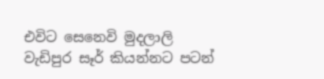එවිට සෙනෙවි මුදලාලි වැඩිපුර සෑර් කියන්නට පටන්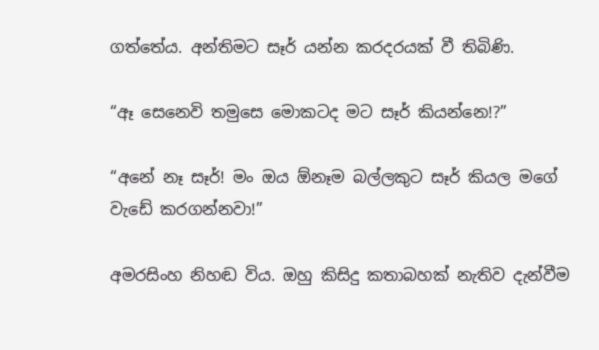ගත්තේය. අන්තිමට සෑර් යන්න කරදරයක් වී තිබිණි.

“ඈ සෙනෙවි තමුසෙ මොකටද මට සෑර් කියන්නෙ!?”

“අනේ නෑ සෑර්! මං ඔය ඕනෑම බල්ලකුට සෑර් කියල මගේ වැඩේ කරගන්නවා!”

අමරසිංහ නිහඬ විය. ඔහු කිසිදු කතාබහක් නැතිව දැන්වීම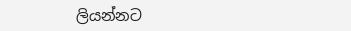ලියන්නට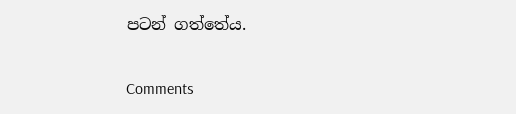පටන් ගත්තේය.

Comments